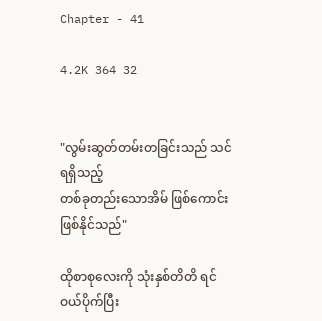Chapter - 41

4.2K 364 32


"လွမ်းဆွတ်တမ်းတခြင်းသည် သင်ရရှိသည့်
တစ်ခုတည်းသောအိမ် ဖြစ်ကောင်းဖြစ်နိုင်သည်"

ထိုစာစုလေးကို သုံးနှစ်တိတိ ရင်ဝယ်ပိုက်ပြီး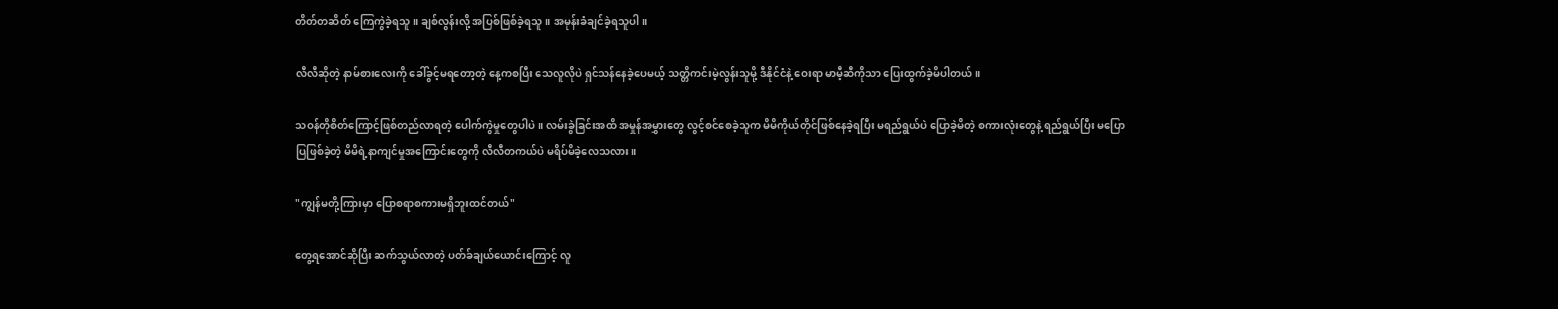တိတ်တဆိတ် ကြေကွဲခဲ့ရသူ။ ချစ်လွန်းလို့ အပြစ်ဖြစ်ခဲ့ရသူ။ အမုန်းခံချင်ခဲ့ရသူပါ။

လီလီဆိုတဲ့ နာမ်စားလေးကို ခေါ်ခွင့်မရတော့တဲ့ နေ့ကစပြီး သေလူလိုပဲ ရှင်သန်နေခဲ့ပေမယ့် သတ္တိကင်းမဲ့လွန်းသူမို့ ဒီနိုင်ငံနဲ့ ဝေးရာ မာမီ့ဆီကိုသာ ပြေးထွက်ခဲ့မိပါတယ်။

သဝန်တိုစိတ်ကြောင့်ဖြစ်တည်လာရတဲ့ ပေါက်ကွဲမှုတွေပါပဲ။ လမ်းခွဲခြင်းအထိ အမှုန်အမွှားတွေ လွင့်စင်စေခဲ့သူက မိမိကိုယ်တိုင်ဖြစ်နေခဲ့ရပြီး မရည်ရွယ်ပဲ ပြောခဲ့မိတဲ့ စကားလုံးတွေနဲ့ ရည်ရွယ်ပြီး မပြောပြဖြစ်ခဲ့တဲ့ မိမိရဲ့နာကျင်မှုအကြောင်းတွေကို လီလီတကယ်ပဲ မရိပ်မိခဲ့လေသလား။

"ကျွန်မတို့ကြားမှာ ပြောစရာစကားမရှိဘူးထင်တယ်"

တွေ့ရအောင်ဆိုပြီး ဆက်သွယ်လာတဲ့ ပတ်ခ်ချယ်ယောင်းကြောင့် လူ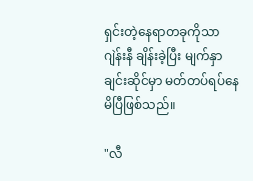ရှင်းတဲ့နေရာတခုကိုသာ ဂျဲန်းနီ ချိန်းခဲ့ပြီး မျက်နှာချင်းဆိုင်မှာ မတ်တပ်ရပ်နေမိပြီဖြစ်သည်။

"လီ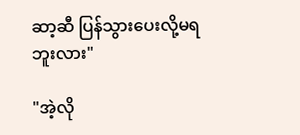ဆာ့ဆီ ပြန်သွားပေးလို့မရဘူးလား"

"အဲ့လို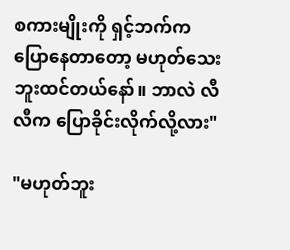စကားမျိုးကို ရှင့်ဘက်က ပြောနေတာတော့ မဟုတ်သေးဘူးထင်တယ်နော်။ ဘာလဲ လီလီက ပြောခိုင်းလိုက်လို့လား"

"မဟုတ်ဘူး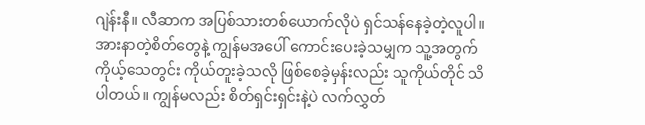ဂျဲန်းနီ။ လီဆာက အပြစ်သားတစ်ယောက်လိုပဲ ရှင်သန်နေခဲ့တဲ့လူပါ။ အားနာတဲ့စိတ်တွေနဲ့ ကျွန်မအပေါ် ကောင်းပေးခဲ့သမျှက သူ့အတွက် ကိုယ့်သေတွင်း ကိုယ်တူးခဲ့သလို ဖြစ်စေခဲ့မှန်းလည်း သူကိုယ်တိုင် သိပါတယ်။ ကျွန်မလည်း စိတ်ရှင်းရှင်းနဲ့ပဲ လက်လွှတ်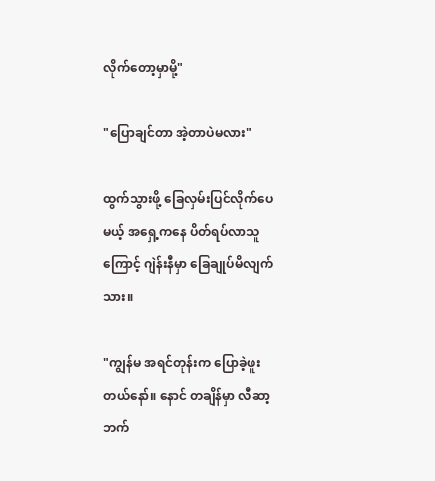လိုက်တော့မှာမို့"

"ပြောချင်တာ အဲ့တာပဲမလား"

ထွက်သွားဖို့ ခြေလှမ်းပြင်လိုက်ပေမယ့် အရှေ့ကနေ ပိတ်ရပ်လာသူကြောင့် ဂျဲန်းနီမှာ ခြေချုပ်မိလျက်သား။

"ကျွန်မ အရင်တုန်းက ပြောခဲ့ဖူးတယ်နော်။ နောင် တချိန်မှာ လီဆာ့ဘက်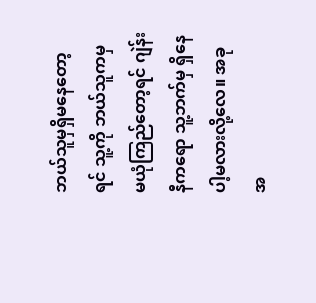ဘယ်သူမှရှိမနေတော့ရင် သူ့ကို ဘယ်သူကမှ မယုံကြည်တော့ရင် ဂျဲန်းနီကရော သူ့ဘက်မှ ရှိနေပါ့မလားလို့လေ။ အခု အ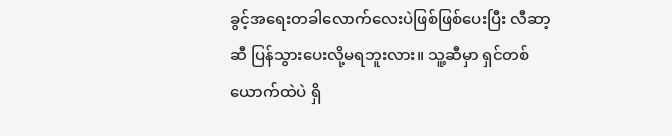ခွင့်အရေးတခါလောက်လေးပဲဖြစ်ဖြစ်ပေးပြီး လီဆာ့ဆီ ပြန်သွားပေးလို့မရဘူးလား။ သူ့ဆီမှာ ရှင်တစ်ယောက်ထဲပဲ ရှိ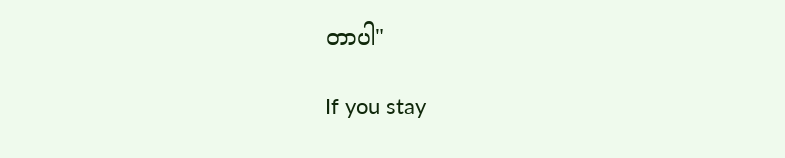တာပါ"

If you stay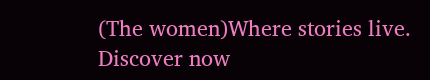(The women)Where stories live. Discover now